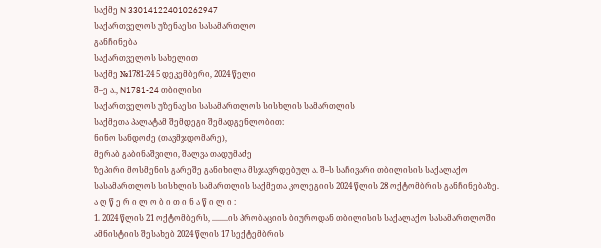საქმე N 330141224010262947
საქართველოს უზენაესი სასამართლო
განჩინება
საქართველოს სახელით
საქმე №1781-24 5 დეკემბერი, 2024 წელი
შ–ე ა., N1781-24 თბილისი
საქართველოს უზენაესი სასამართლოს სისხლის სამართლის
საქმეთა პალატამ შემდეგი შემადგენლობით:
ნინო სანდოძე (თავმჯდომარე),
მერაბ გაბინაშვილი, შალვა თადუმაძე
ზეპირი მოსმენის გარეშე განიხილა მსჯავრდებულ ა. შ–ს საჩივარი თბილისის საქალაქო სასამართლოს სისხლის სამართლის საქმეთა კოლეგიის 2024 წლის 28 ოქტომბრის განჩინებაზე.
ა ღ წ ე რ ი ლ ო ბ ი თ ი ნ ა წ ი ლ ი :
1. 2024 წლის 21 ოქტომბერს, ........ის პრობაციის ბიუროდან თბილისის საქალაქო სასამართლოში ამნისტიის შესახებ 2024 წლის 17 სექტემბრის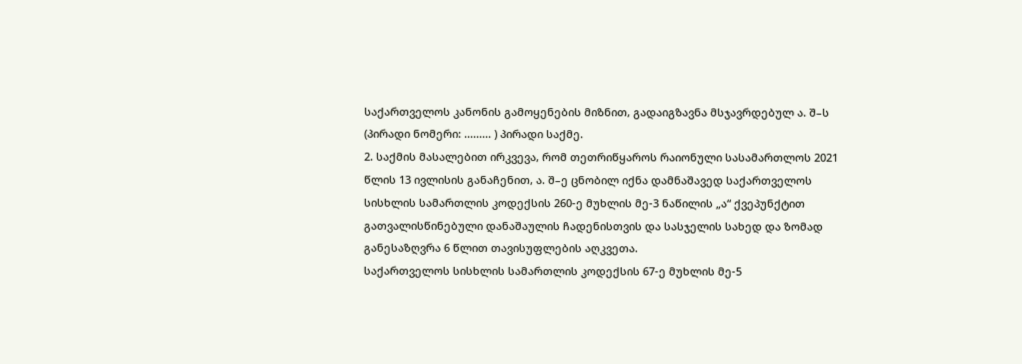საქართველოს კანონის გამოყენების მიზნით, გადაიგზავნა მსჯავრდებულ ა. შ–ს (პირადი ნომერი: ......... ) პირადი საქმე.
2. საქმის მასალებით ირკვევა, რომ თეთრიწყაროს რაიონული სასამართლოს 2021 წლის 13 ივლისის განაჩენით, ა. შ–ე ცნობილ იქნა დამნაშავედ საქართველოს სისხლის სამართლის კოდექსის 260-ე მუხლის მე-3 ნაწილის „ა“ ქვეპუნქტით გათვალისწინებული დანაშაულის ჩადენისთვის და სასჯელის სახედ და ზომად განესაზღვრა 6 წლით თავისუფლების აღკვეთა.
საქართველოს სისხლის სამართლის კოდექსის 67-ე მუხლის მე-5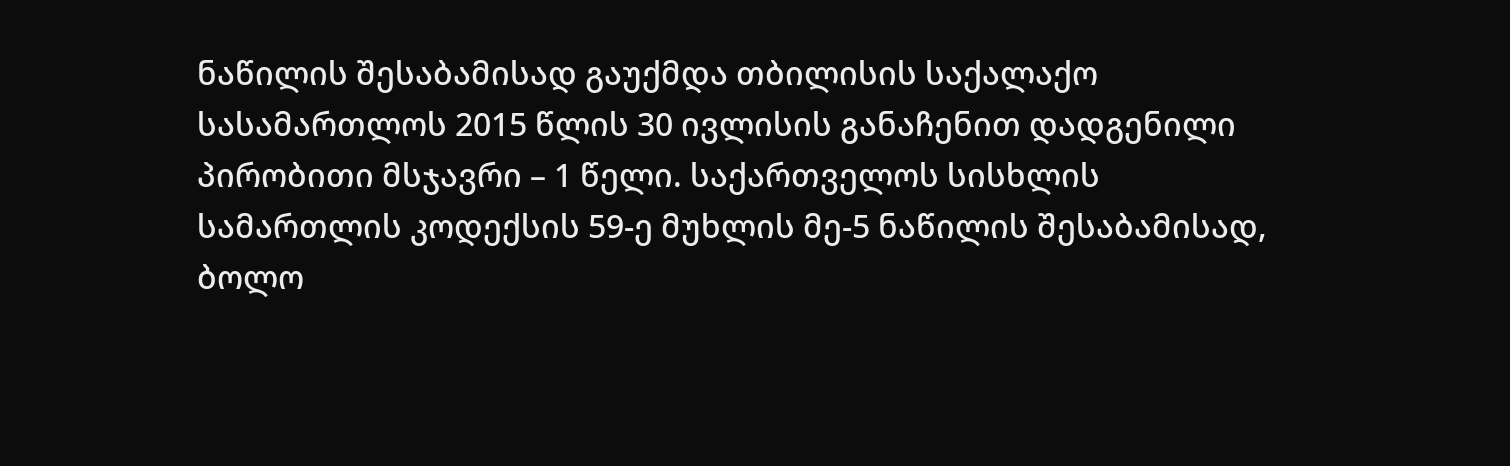ნაწილის შესაბამისად გაუქმდა თბილისის საქალაქო სასამართლოს 2015 წლის 30 ივლისის განაჩენით დადგენილი პირობითი მსჯავრი – 1 წელი. საქართველოს სისხლის სამართლის კოდექსის 59-ე მუხლის მე-5 ნაწილის შესაბამისად, ბოლო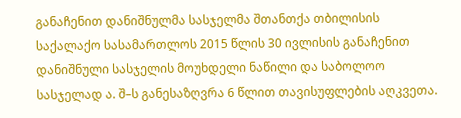განაჩენით დანიშნულმა სასჯელმა შთანთქა თბილისის საქალაქო სასამართლოს 2015 წლის 30 ივლისის განაჩენით დანიშნული სასჯელის მოუხდელი ნაწილი და საბოლოო სასჯელად ა. შ–ს განესაზღვრა 6 წლით თავისუფლების აღკვეთა.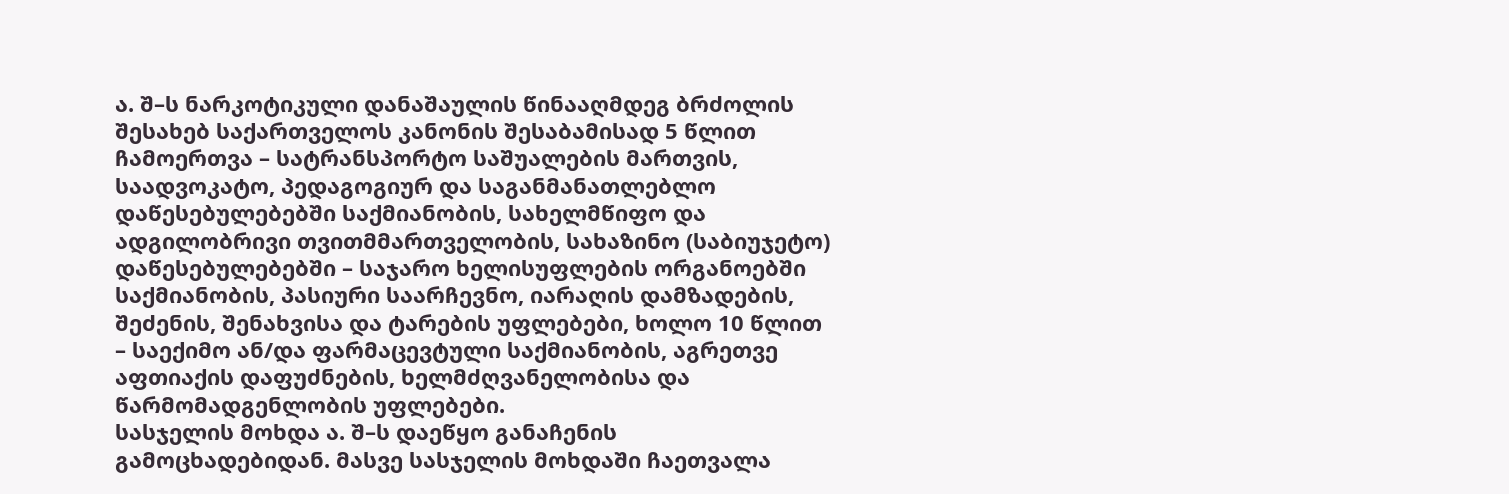ა. შ–ს ნარკოტიკული დანაშაულის წინააღმდეგ ბრძოლის შესახებ საქართველოს კანონის შესაბამისად 5 წლით ჩამოერთვა – სატრანსპორტო საშუალების მართვის, საადვოკატო, პედაგოგიურ და საგანმანათლებლო დაწესებულებებში საქმიანობის, სახელმწიფო და ადგილობრივი თვითმმართველობის, სახაზინო (საბიუჯეტო) დაწესებულებებში – საჯარო ხელისუფლების ორგანოებში საქმიანობის, პასიური საარჩევნო, იარაღის დამზადების, შეძენის, შენახვისა და ტარების უფლებები, ხოლო 10 წლით – საექიმო ან/და ფარმაცევტული საქმიანობის, აგრეთვე აფთიაქის დაფუძნების, ხელმძღვანელობისა და წარმომადგენლობის უფლებები.
სასჯელის მოხდა ა. შ–ს დაეწყო განაჩენის გამოცხადებიდან. მასვე სასჯელის მოხდაში ჩაეთვალა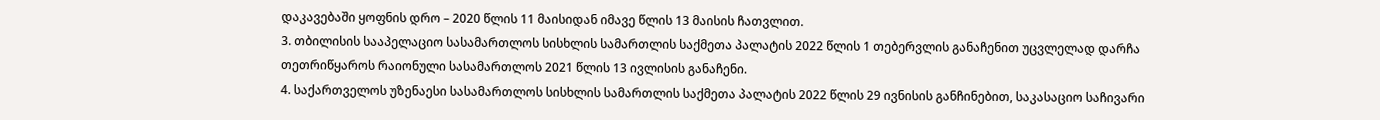დაკავებაში ყოფნის დრო – 2020 წლის 11 მაისიდან იმავე წლის 13 მაისის ჩათვლით.
3. თბილისის სააპელაციო სასამართლოს სისხლის სამართლის საქმეთა პალატის 2022 წლის 1 თებერვლის განაჩენით უცვლელად დარჩა თეთრიწყაროს რაიონული სასამართლოს 2021 წლის 13 ივლისის განაჩენი.
4. საქართველოს უზენაესი სასამართლოს სისხლის სამართლის საქმეთა პალატის 2022 წლის 29 ივნისის განჩინებით, საკასაციო საჩივარი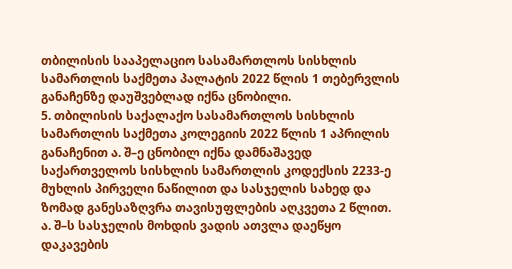თბილისის სააპელაციო სასამართლოს სისხლის სამართლის საქმეთა პალატის 2022 წლის 1 თებერვლის განაჩენზე დაუშვებლად იქნა ცნობილი.
5. თბილისის საქალაქო სასამართლოს სისხლის სამართლის საქმეთა კოლეგიის 2022 წლის 1 აპრილის განაჩენით ა. შ–ე ცნობილ იქნა დამნაშავედ საქართველოს სისხლის სამართლის კოდექსის 2233-ე მუხლის პირველი ნაწილით და სასჯელის სახედ და ზომად განესაზღვრა თავისუფლების აღკვეთა 2 წლით.
ა. შ–ს სასჯელის მოხდის ვადის ათვლა დაეწყო დაკავების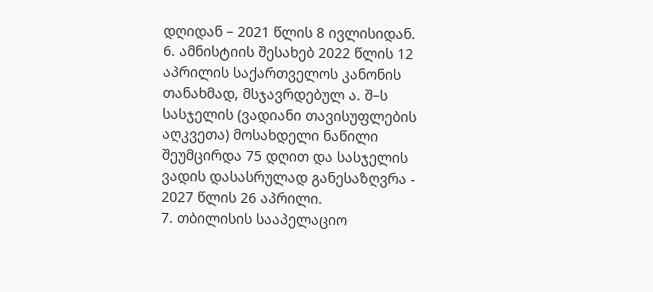დღიდან – 2021 წლის 8 ივლისიდან.
6. ამნისტიის შესახებ 2022 წლის 12 აპრილის საქართველოს კანონის თანახმად, მსჯავრდებულ ა. შ–ს სასჯელის (ვადიანი თავისუფლების აღკვეთა) მოსახდელი ნაწილი შეუმცირდა 75 დღით და სასჯელის ვადის დასასრულად განესაზღვრა - 2027 წლის 26 აპრილი.
7. თბილისის სააპელაციო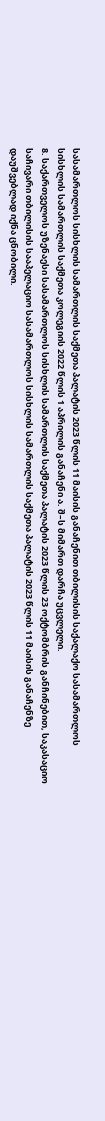სასამართლოს სისხლის სამართლის საქმეთა პალატის 2023 წლის 11 მაისის განაჩენით თბილისის საქალაქო სასამართლოს სისხლის სამართლის საქმეთა კოლეგიის 2022 წლის 1 აპრილის განაჩენი ა. შ–ს მიმართ დარჩა უცვლელი.
8. საქართველოს უზენაესი სასამართლოს სისხლის სამართლის საქმეთა პალატის 2023 წლის 23 ოქტომბრის განჩინებით, საკასაციო საჩივარი თბილისის სააპელაციო სასამართლოს სისხლის სამართლის საქმეთა პალატის 2023 წლის 11 მაისის განაჩენზე დაუშვებლად იქნა ცნობილი.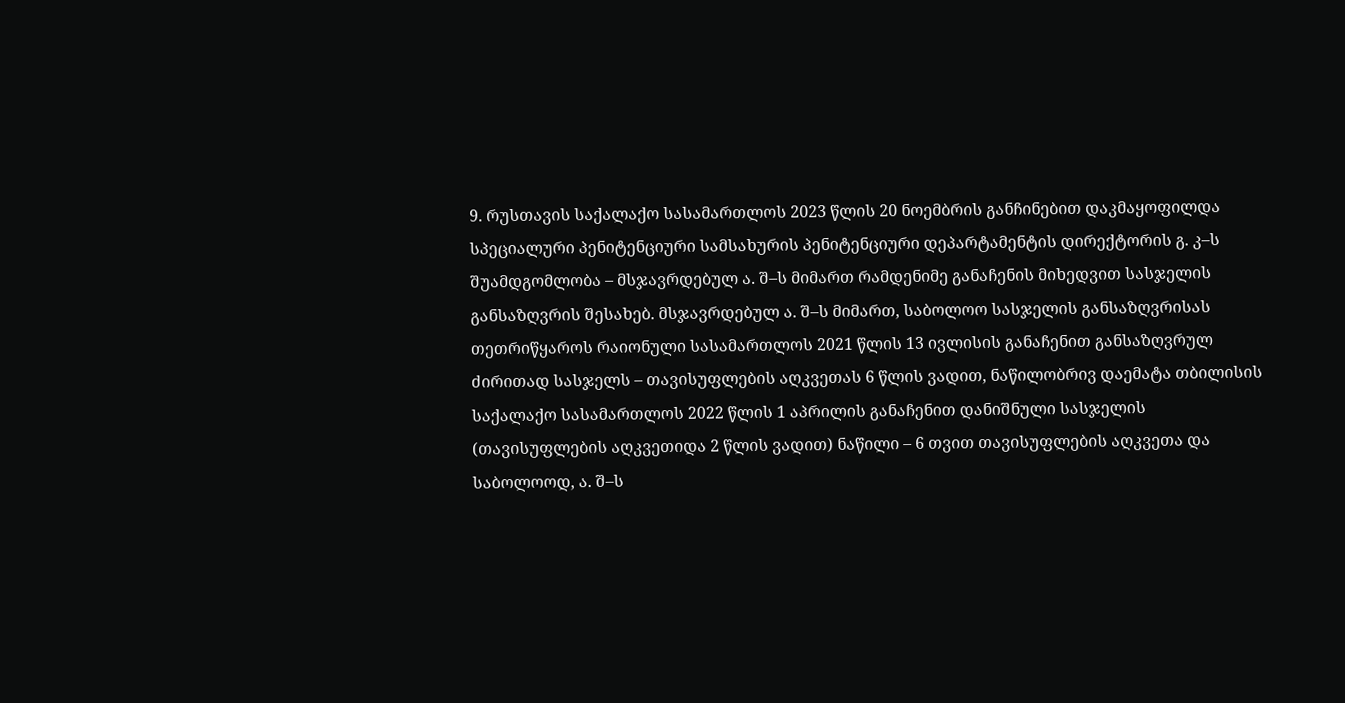9. რუსთავის საქალაქო სასამართლოს 2023 წლის 20 ნოემბრის განჩინებით დაკმაყოფილდა სპეციალური პენიტენციური სამსახურის პენიტენციური დეპარტამენტის დირექტორის გ. კ–ს შუამდგომლობა – მსჯავრდებულ ა. შ–ს მიმართ რამდენიმე განაჩენის მიხედვით სასჯელის განსაზღვრის შესახებ. მსჯავრდებულ ა. შ–ს მიმართ, საბოლოო სასჯელის განსაზღვრისას თეთრიწყაროს რაიონული სასამართლოს 2021 წლის 13 ივლისის განაჩენით განსაზღვრულ ძირითად სასჯელს – თავისუფლების აღკვეთას 6 წლის ვადით, ნაწილობრივ დაემატა თბილისის საქალაქო სასამართლოს 2022 წლის 1 აპრილის განაჩენით დანიშნული სასჯელის (თავისუფლების აღკვეთიდა 2 წლის ვადით) ნაწილი – 6 თვით თავისუფლების აღკვეთა და საბოლოოდ, ა. შ–ს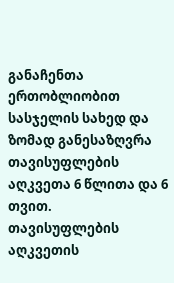განაჩენთა ერთობლიობით სასჯელის სახედ და ზომად განესაზღვრა თავისუფლების აღკვეთა 6 წლითა და 6 თვით.
თავისუფლების აღკვეთის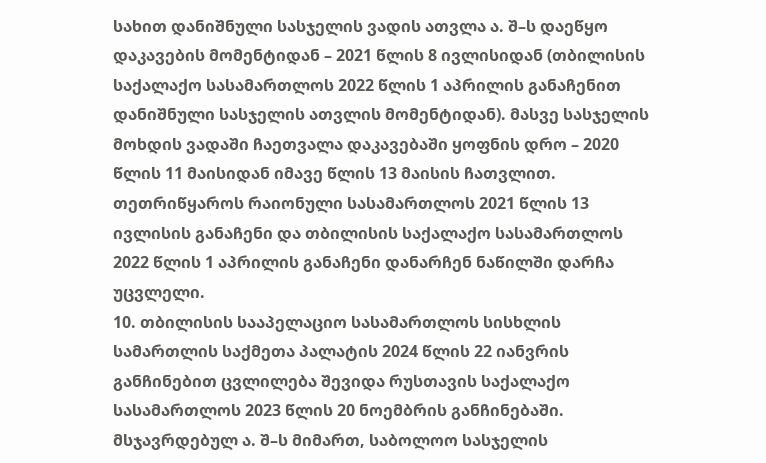სახით დანიშნული სასჯელის ვადის ათვლა ა. შ–ს დაეწყო დაკავების მომენტიდან – 2021 წლის 8 ივლისიდან (თბილისის საქალაქო სასამართლოს 2022 წლის 1 აპრილის განაჩენით დანიშნული სასჯელის ათვლის მომენტიდან). მასვე სასჯელის მოხდის ვადაში ჩაეთვალა დაკავებაში ყოფნის დრო – 2020 წლის 11 მაისიდან იმავე წლის 13 მაისის ჩათვლით.
თეთრიწყაროს რაიონული სასამართლოს 2021 წლის 13 ივლისის განაჩენი და თბილისის საქალაქო სასამართლოს 2022 წლის 1 აპრილის განაჩენი დანარჩენ ნაწილში დარჩა უცვლელი.
10. თბილისის სააპელაციო სასამართლოს სისხლის სამართლის საქმეთა პალატის 2024 წლის 22 იანვრის განჩინებით ცვლილება შევიდა რუსთავის საქალაქო სასამართლოს 2023 წლის 20 ნოემბრის განჩინებაში. მსჯავრდებულ ა. შ–ს მიმართ, საბოლოო სასჯელის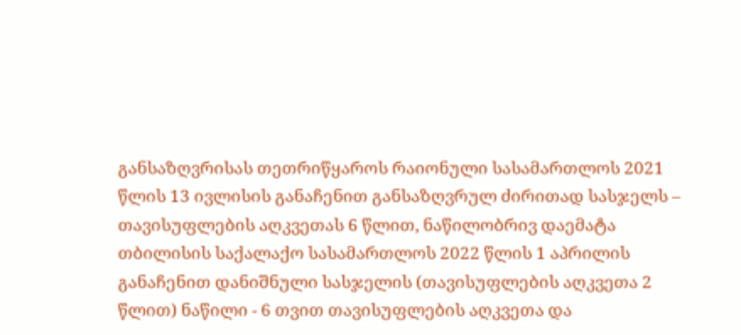განსაზღვრისას თეთრიწყაროს რაიონული სასამართლოს 2021 წლის 13 ივლისის განაჩენით განსაზღვრულ ძირითად სასჯელს – თავისუფლების აღკვეთას 6 წლით, ნაწილობრივ დაემატა თბილისის საქალაქო სასამართლოს 2022 წლის 1 აპრილის განაჩენით დანიშნული სასჯელის (თავისუფლების აღკვეთა 2 წლით) ნაწილი - 6 თვით თავისუფლების აღკვეთა და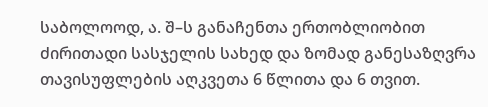საბოლოოდ, ა. შ–ს განაჩენთა ერთობლიობით ძირითადი სასჯელის სახედ და ზომად განესაზღვრა თავისუფლების აღკვეთა 6 წლითა და 6 თვით.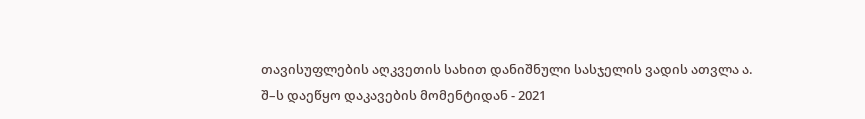თავისუფლების აღკვეთის სახით დანიშნული სასჯელის ვადის ათვლა ა. შ–ს დაეწყო დაკავების მომენტიდან - 2021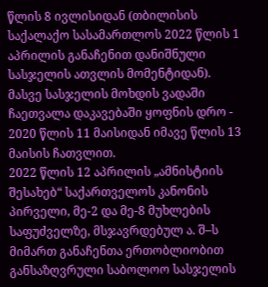წლის 8 ივლისიდან (თბილისის საქალაქო სასამართლოს 2022 წლის 1 აპრილის განაჩენით დანიშნული სასჯელის ათვლის მომენტიდან). მასვე სასჯელის მოხდის ვადაში ჩაეთვალა დაკავებაში ყოფნის დრო - 2020 წლის 11 მაისიდან იმავე წლის 13 მაისის ჩათვლით.
2022 წლის 12 აპრილის „ამნისტიის შესახებ“ საქართველოს კანონის პირველი, მე-2 და მე-8 მუხლების საფუძველზე, მსჯავრდებულ ა. შ–ს მიმართ განაჩენთა ერთობლიობით განსაზღვრული საბოლოო სასჯელის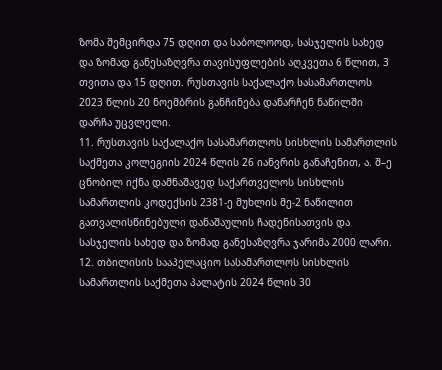ზომა შემცირდა 75 დღით და საბოლოოდ, სასჯელის სახედ და ზომად განესაზღვრა თავისუფლების აღკვეთა 6 წლით, 3 თვითა და 15 დღით. რუსთავის საქალაქო სასამართლოს 2023 წლის 20 ნოემბრის განჩინება დანარჩენ ნაწილში დარჩა უცვლელი.
11. რუსთავის საქალაქო სასამართლოს სისხლის სამართლის საქმეთა კოლეგიის 2024 წლის 26 იანვრის განაჩენით, ა. შ–ე ცნობილ იქნა დამნაშავედ საქართველოს სისხლის სამართლის კოდექსის 2381-ე მუხლის მე-2 ნაწილით გათვალისწინებული დანაშაულის ჩადენისათვის და სასჯელის სახედ და ზომად განესაზღვრა ჯარიმა 2000 ლარი.
12. თბილისის სააპელაციო სასამართლოს სისხლის სამართლის საქმეთა პალატის 2024 წლის 30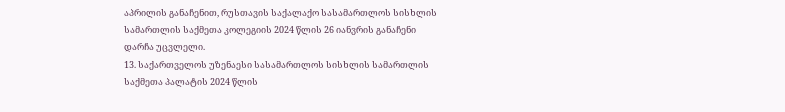აპრილის განაჩენით, რუსთავის საქალაქო სასამართლოს სისხლის სამართლის საქმეთა კოლეგიის 2024 წლის 26 იანვრის განაჩენი დარჩა უცვლელი.
13. საქართველოს უზენაესი სასამართლოს სისხლის სამართლის საქმეთა პალატის 2024 წლის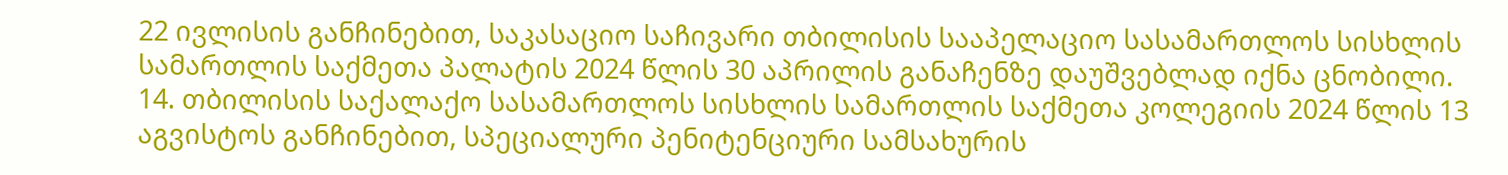22 ივლისის განჩინებით, საკასაციო საჩივარი თბილისის სააპელაციო სასამართლოს სისხლის სამართლის საქმეთა პალატის 2024 წლის 30 აპრილის განაჩენზე დაუშვებლად იქნა ცნობილი.
14. თბილისის საქალაქო სასამართლოს სისხლის სამართლის საქმეთა კოლეგიის 2024 წლის 13 აგვისტოს განჩინებით, სპეციალური პენიტენციური სამსახურის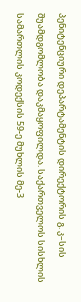პენიტენციური დეპარტამენტის დირექტორის გ. კ–სის შუამდგომლობა დაკმაყოფილდა. საქართველოს სისხლის სამართლის კოდექსის 59-ე მუხლის მე-3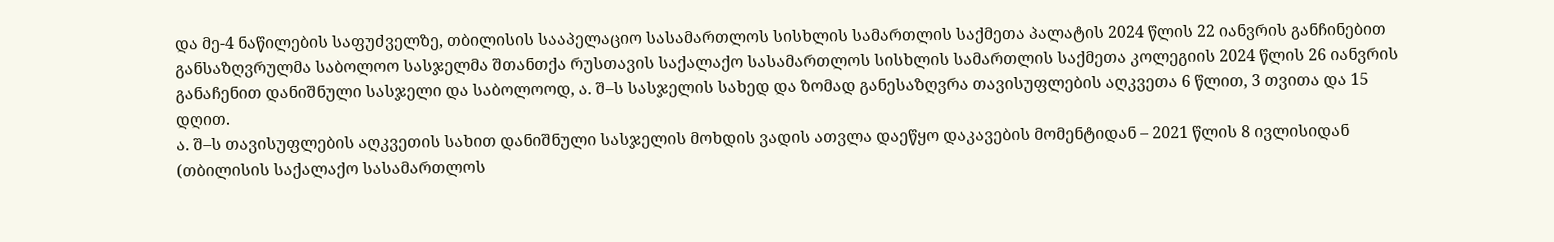და მე-4 ნაწილების საფუძველზე, თბილისის სააპელაციო სასამართლოს სისხლის სამართლის საქმეთა პალატის 2024 წლის 22 იანვრის განჩინებით განსაზღვრულმა საბოლოო სასჯელმა შთანთქა რუსთავის საქალაქო სასამართლოს სისხლის სამართლის საქმეთა კოლეგიის 2024 წლის 26 იანვრის განაჩენით დანიშნული სასჯელი და საბოლოოდ, ა. შ–ს სასჯელის სახედ და ზომად განესაზღვრა თავისუფლების აღკვეთა 6 წლით, 3 თვითა და 15 დღით.
ა. შ–ს თავისუფლების აღკვეთის სახით დანიშნული სასჯელის მოხდის ვადის ათვლა დაეწყო დაკავების მომენტიდან – 2021 წლის 8 ივლისიდან (თბილისის საქალაქო სასამართლოს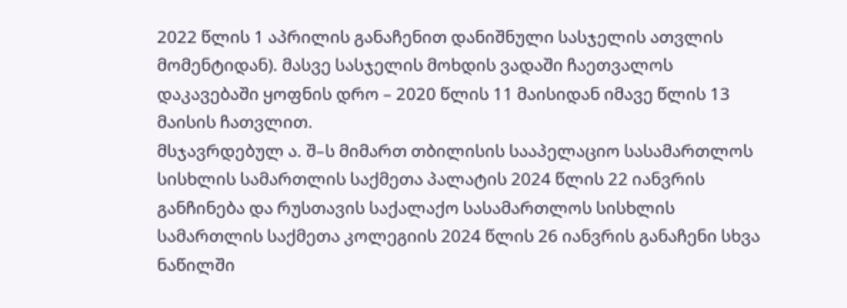2022 წლის 1 აპრილის განაჩენით დანიშნული სასჯელის ათვლის მომენტიდან). მასვე სასჯელის მოხდის ვადაში ჩაეთვალოს დაკავებაში ყოფნის დრო – 2020 წლის 11 მაისიდან იმავე წლის 13 მაისის ჩათვლით.
მსჯავრდებულ ა. შ–ს მიმართ თბილისის სააპელაციო სასამართლოს სისხლის სამართლის საქმეთა პალატის 2024 წლის 22 იანვრის განჩინება და რუსთავის საქალაქო სასამართლოს სისხლის სამართლის საქმეთა კოლეგიის 2024 წლის 26 იანვრის განაჩენი სხვა ნაწილში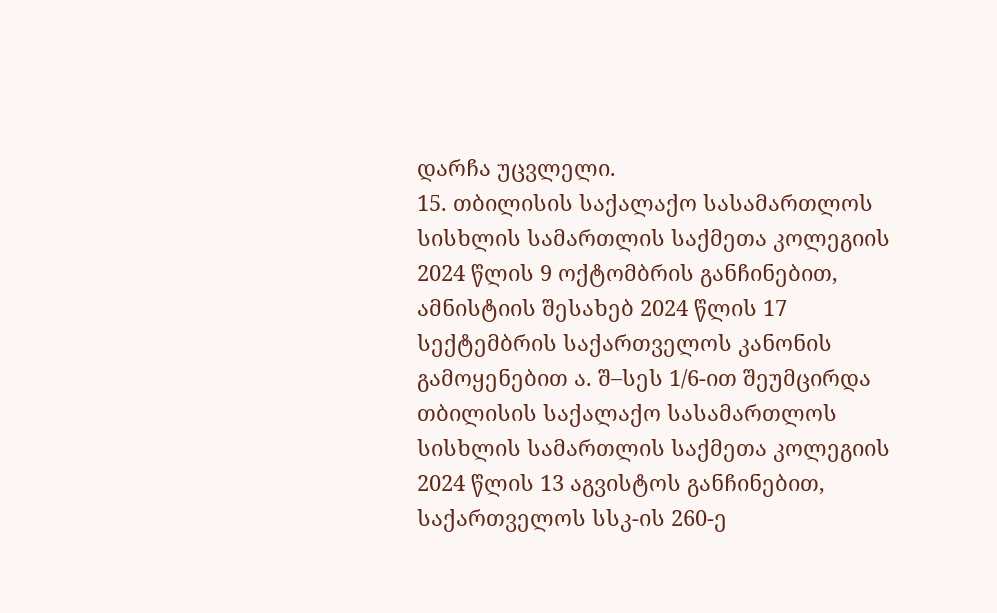დარჩა უცვლელი.
15. თბილისის საქალაქო სასამართლოს სისხლის სამართლის საქმეთა კოლეგიის 2024 წლის 9 ოქტომბრის განჩინებით, ამნისტიის შესახებ 2024 წლის 17 სექტემბრის საქართველოს კანონის გამოყენებით ა. შ–სეს 1/6-ით შეუმცირდა თბილისის საქალაქო სასამართლოს სისხლის სამართლის საქმეთა კოლეგიის 2024 წლის 13 აგვისტოს განჩინებით, საქართველოს სსკ-ის 260-ე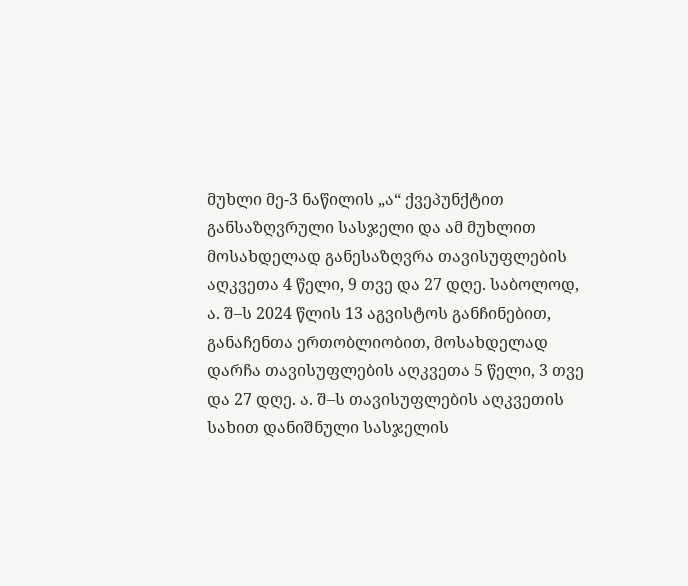მუხლი მე-3 ნაწილის „ა“ ქვეპუნქტით განსაზღვრული სასჯელი და ამ მუხლით მოსახდელად განესაზღვრა თავისუფლების აღკვეთა 4 წელი, 9 თვე და 27 დღე. საბოლოდ, ა. შ–ს 2024 წლის 13 აგვისტოს განჩინებით, განაჩენთა ერთობლიობით, მოსახდელად დარჩა თავისუფლების აღკვეთა 5 წელი, 3 თვე და 27 დღე. ა. შ–ს თავისუფლების აღკვეთის სახით დანიშნული სასჯელის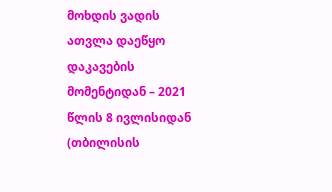მოხდის ვადის ათვლა დაეწყო დაკავების მომენტიდან – 2021 წლის 8 ივლისიდან (თბილისის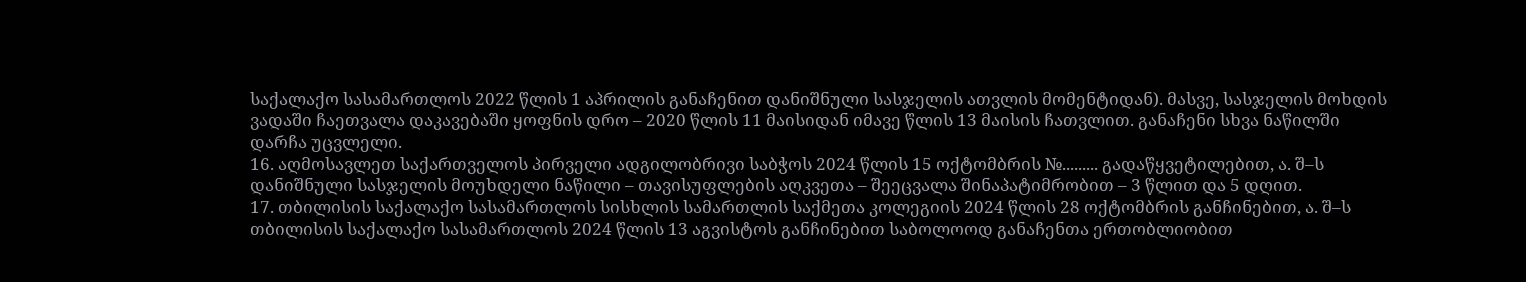საქალაქო სასამართლოს 2022 წლის 1 აპრილის განაჩენით დანიშნული სასჯელის ათვლის მომენტიდან). მასვე, სასჯელის მოხდის ვადაში ჩაეთვალა დაკავებაში ყოფნის დრო – 2020 წლის 11 მაისიდან იმავე წლის 13 მაისის ჩათვლით. განაჩენი სხვა ნაწილში დარჩა უცვლელი.
16. აღმოსავლეთ საქართველოს პირველი ადგილობრივი საბჭოს 2024 წლის 15 ოქტომბრის №......... გადაწყვეტილებით, ა. შ–ს დანიშნული სასჯელის მოუხდელი ნაწილი – თავისუფლების აღკვეთა – შეეცვალა შინაპატიმრობით – 3 წლით და 5 დღით.
17. თბილისის საქალაქო სასამართლოს სისხლის სამართლის საქმეთა კოლეგიის 2024 წლის 28 ოქტომბრის განჩინებით, ა. შ–ს თბილისის საქალაქო სასამართლოს 2024 წლის 13 აგვისტოს განჩინებით საბოლოოდ განაჩენთა ერთობლიობით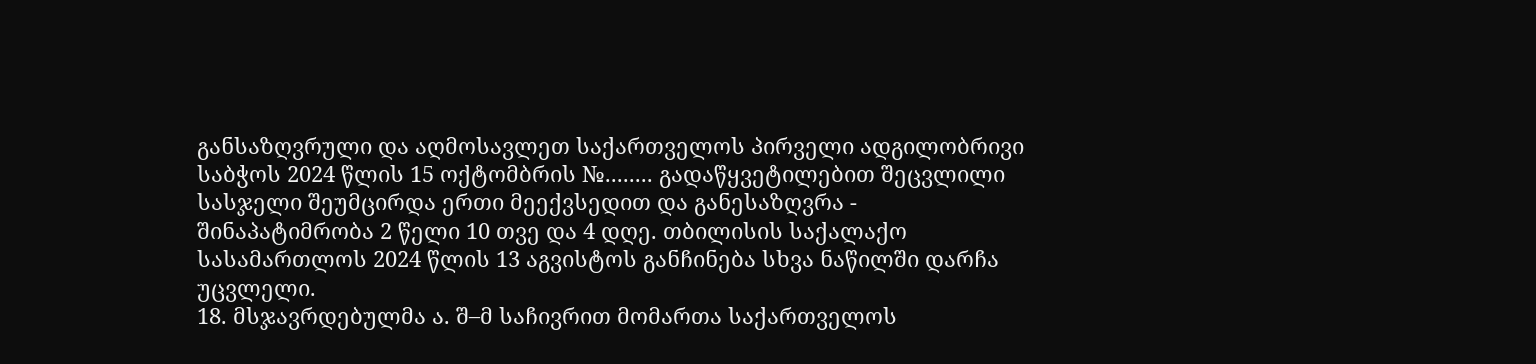განსაზღვრული და აღმოსავლეთ საქართველოს პირველი ადგილობრივი საბჭოს 2024 წლის 15 ოქტომბრის №........ გადაწყვეტილებით შეცვლილი სასჯელი შეუმცირდა ერთი მეექვსედით და განესაზღვრა - შინაპატიმრობა 2 წელი 10 თვე და 4 დღე. თბილისის საქალაქო სასამართლოს 2024 წლის 13 აგვისტოს განჩინება სხვა ნაწილში დარჩა უცვლელი.
18. მსჯავრდებულმა ა. შ–მ საჩივრით მომართა საქართველოს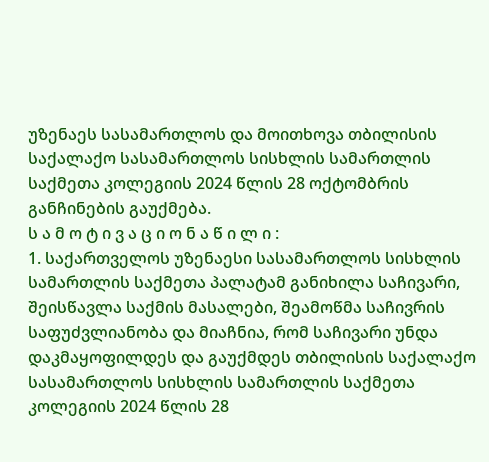უზენაეს სასამართლოს და მოითხოვა თბილისის საქალაქო სასამართლოს სისხლის სამართლის საქმეთა კოლეგიის 2024 წლის 28 ოქტომბრის განჩინების გაუქმება.
ს ა მ ო ტ ი ვ ა ც ი ო ნ ა წ ი ლ ი :
1. საქართველოს უზენაესი სასამართლოს სისხლის სამართლის საქმეთა პალატამ განიხილა საჩივარი, შეისწავლა საქმის მასალები, შეამოწმა საჩივრის საფუძვლიანობა და მიაჩნია, რომ საჩივარი უნდა დაკმაყოფილდეს და გაუქმდეს თბილისის საქალაქო სასამართლოს სისხლის სამართლის საქმეთა კოლეგიის 2024 წლის 28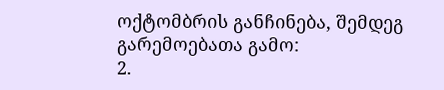ოქტომბრის განჩინება, შემდეგ გარემოებათა გამო:
2.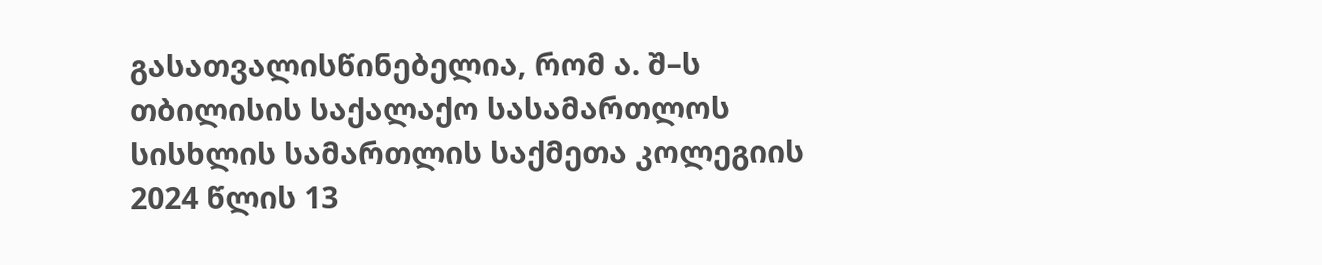გასათვალისწინებელია, რომ ა. შ–ს თბილისის საქალაქო სასამართლოს სისხლის სამართლის საქმეთა კოლეგიის 2024 წლის 13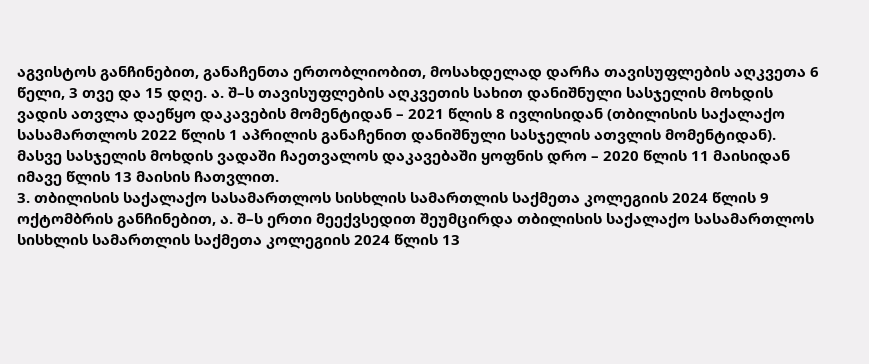აგვისტოს განჩინებით, განაჩენთა ერთობლიობით, მოსახდელად დარჩა თავისუფლების აღკვეთა 6 წელი, 3 თვე და 15 დღე. ა. შ–ს თავისუფლების აღკვეთის სახით დანიშნული სასჯელის მოხდის ვადის ათვლა დაეწყო დაკავების მომენტიდან – 2021 წლის 8 ივლისიდან (თბილისის საქალაქო სასამართლოს 2022 წლის 1 აპრილის განაჩენით დანიშნული სასჯელის ათვლის მომენტიდან). მასვე სასჯელის მოხდის ვადაში ჩაეთვალოს დაკავებაში ყოფნის დრო – 2020 წლის 11 მაისიდან იმავე წლის 13 მაისის ჩათვლით.
3. თბილისის საქალაქო სასამართლოს სისხლის სამართლის საქმეთა კოლეგიის 2024 წლის 9 ოქტომბრის განჩინებით, ა. შ–ს ერთი მეექვსედით შეუმცირდა თბილისის საქალაქო სასამართლოს სისხლის სამართლის საქმეთა კოლეგიის 2024 წლის 13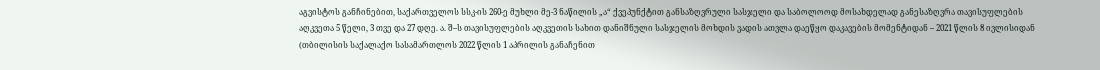აგვისტოს განჩინებით, საქართველოს სსკ-ის 260-ე მუხლი მე-3 ნაწილის „ა“ ქვეპუნქტით განსაზღვრული სასჯელი და საბოლოოდ მოსახდელად განესაზღვრა თავისუფლების აღკვეთა 5 წელი, 3 თვე და 27 დღე. ა. შ–ს თავისუფლების აღკვეთის სახით დანიშნული სასჯელის მოხდის ვადის ათვლა დაეწყო დაკავების მომენტიდან – 2021 წლის 8 ივლისიდან (თბილისის საქალაქო სასამართლოს 2022 წლის 1 აპრილის განაჩენით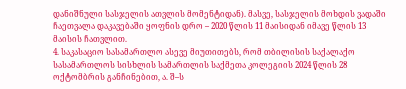დანიშნული სასჯელის ათვლის მომენტიდან). მასვე, სასჯელის მოხდის ვადაში ჩაეთვალა დაკავებაში ყოფნის დრო – 2020 წლის 11 მაისიდან იმავე წლის 13 მაისის ჩათვლით.
4. საკასაციო სასამართლო ასევე მიუთითებს, რომ თბილისის საქალაქო სასამართლოს სისხლის სამართლის საქმეთა კოლეგიის 2024 წლის 28 ოქტომბრის განჩინებით, ა. შ–ს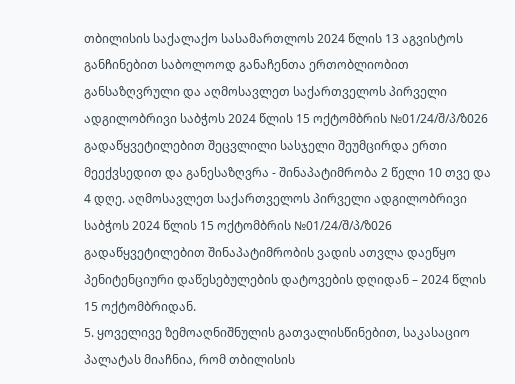თბილისის საქალაქო სასამართლოს 2024 წლის 13 აგვისტოს განჩინებით საბოლოოდ განაჩენთა ერთობლიობით განსაზღვრული და აღმოსავლეთ საქართველოს პირველი ადგილობრივი საბჭოს 2024 წლის 15 ოქტომბრის №01/24/შ/პ/ზ026 გადაწყვეტილებით შეცვლილი სასჯელი შეუმცირდა ერთი მეექვსედით და განესაზღვრა - შინაპატიმრობა 2 წელი 10 თვე და 4 დღე. აღმოსავლეთ საქართველოს პირველი ადგილობრივი საბჭოს 2024 წლის 15 ოქტომბრის №01/24/შ/პ/ზ026 გადაწყვეტილებით შინაპატიმრობის ვადის ათვლა დაეწყო პენიტენციური დაწესებულების დატოვების დღიდან – 2024 წლის 15 ოქტომბრიდან.
5. ყოველივე ზემოაღნიშნულის გათვალისწინებით, საკასაციო პალატას მიაჩნია, რომ თბილისის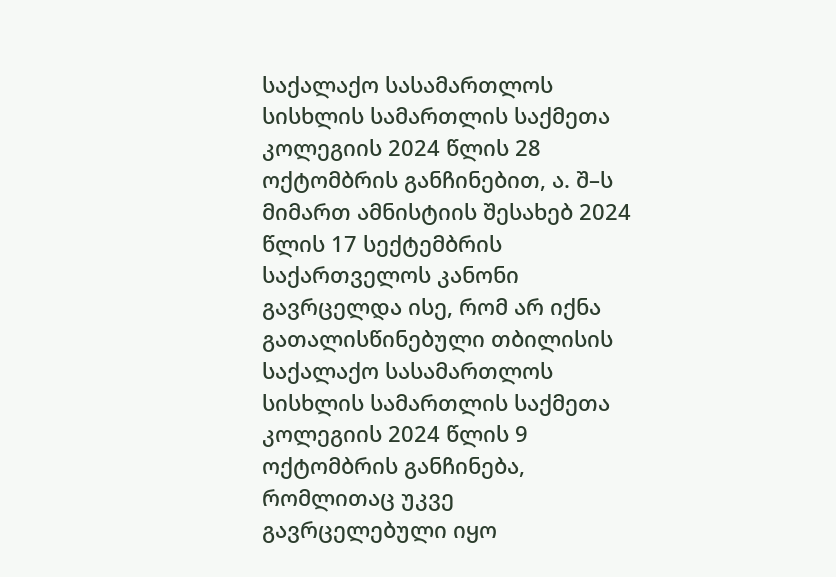საქალაქო სასამართლოს სისხლის სამართლის საქმეთა კოლეგიის 2024 წლის 28 ოქტომბრის განჩინებით, ა. შ–ს მიმართ ამნისტიის შესახებ 2024 წლის 17 სექტემბრის საქართველოს კანონი გავრცელდა ისე, რომ არ იქნა გათალისწინებული თბილისის საქალაქო სასამართლოს სისხლის სამართლის საქმეთა კოლეგიის 2024 წლის 9 ოქტომბრის განჩინება, რომლითაც უკვე გავრცელებული იყო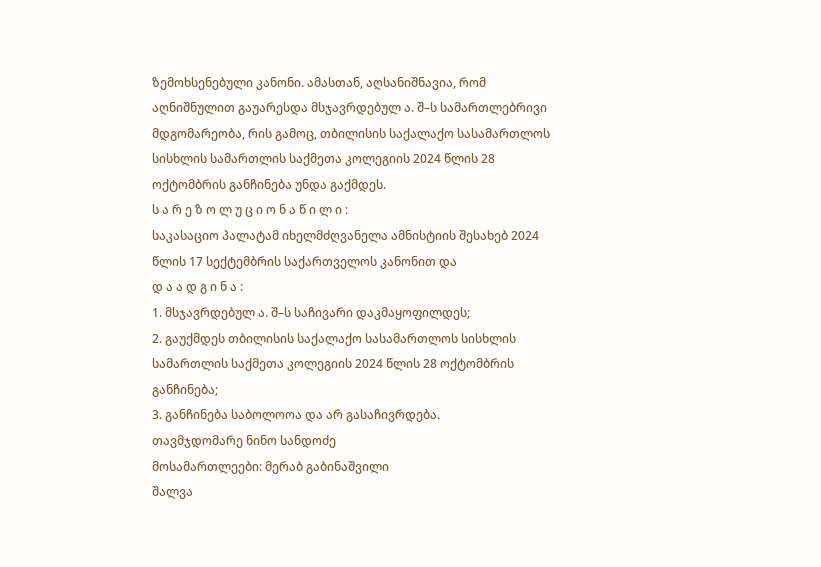ზემოხსენებული კანონი. ამასთან, აღსანიშნავია, რომ აღნიშნულით გაუარესდა მსჯავრდებულ ა. შ–ს სამართლებრივი მდგომარეობა, რის გამოც, თბილისის საქალაქო სასამართლოს სისხლის სამართლის საქმეთა კოლეგიის 2024 წლის 28 ოქტომბრის განჩინება უნდა გაქმდეს.
ს ა რ ე ზ ო ლ უ ც ი ო ნ ა წ ი ლ ი :
საკასაციო პალატამ იხელმძღვანელა ამნისტიის შესახებ 2024 წლის 17 სექტემბრის საქართველოს კანონით და
დ ა ა დ გ ი ნ ა :
1. მსჯავრდებულ ა. შ–ს საჩივარი დაკმაყოფილდეს;
2. გაუქმდეს თბილისის საქალაქო სასამართლოს სისხლის სამართლის საქმეთა კოლეგიის 2024 წლის 28 ოქტომბრის განჩინება;
3. განჩინება საბოლოოა და არ გასაჩივრდება.
თავმჯდომარე ნინო სანდოძე
მოსამართლეები: მერაბ გაბინაშვილი
შალვა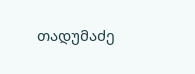თადუმაძე